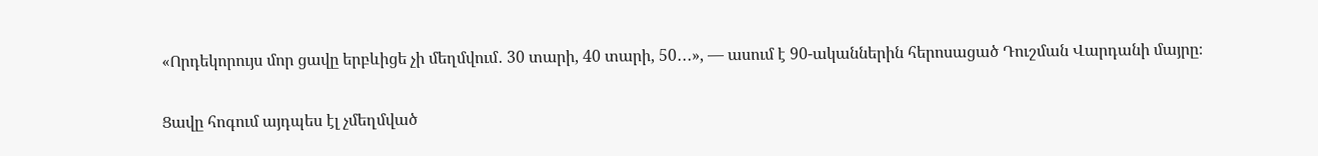«Որդեկորույս մոր ցավը երբևիցե չի մեղմվում․ 30 տարի, 40 տարի, 50․․․», — ասում է 90-ականներին հերոսացած Դուշման Վարդանի մայրը։

Ցավը հոգում այդպես էլ չմեղմված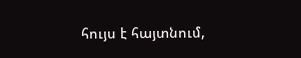հույս է հայտնում,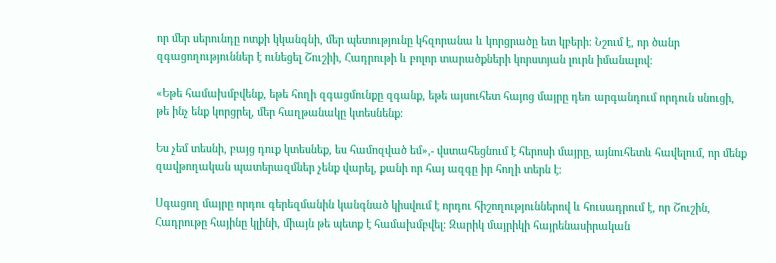որ մեր սերունդը ոտքի կկանգնի, մեր պետությունը կհզորանա և կորցրածը ետ կբերի։ Նշում է, որ ծանր զգացողություններ է ունեցել Շուշիի, Հադրութի և բոլոր տարածքների կորստյան լուրն իմանալով։

«Եթե համախմբվենք, եթե հողի զգացմունքը զգանք, եթե այսուհետ հայոց մայրը դեռ արգանդում որդուն սնուցի, թե ինչ ենք կորցրել, մեր հաղթանակը կտեսնենք։

Ես չեմ տեսնի, բայց դուք կտեսնեք, ես համոզված եմ»,- վստահեցնում է հերոսի մայրը, այնուհետև հավելում, որ մենք զավթողական պատերազմներ չենք վարել, քանի որ հայ ազգը իր հողի տերն է։

Սգացող մայրը որդու գերեզմանին կանգնած կիսվում է որդու հիշողություններով և հուսադրում է, որ Շուշին, Հադրութը հայինը կլինի, միայն թե պետք է համախմբվել։ Զարիկ մայրիկի հայրենասիրական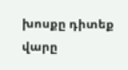խոսքը դիտեք վարը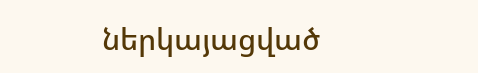ներկայացված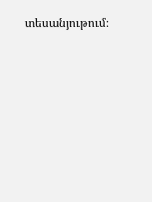տեսանյութում։